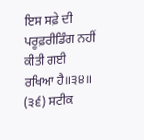ਇਸ ਸਫ਼ੇ ਦੀ ਪਰੂਫ਼ਰੀਡਿੰਗ ਨਹੀਂ ਕੀਤੀ ਗਈ
ਰਖਿਆ ਹੈ॥੩੪॥ (੩੬) ਸਟੀਕ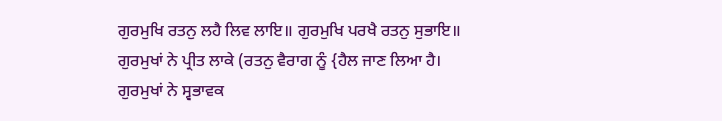ਗੁਰਮੁਖਿ ਰਤਨੁ ਲਹੈ ਲਿਵ ਲਾਇ॥ ਗੁਰਮੁਖਿ ਪਰਖੈ ਰਤਨੁ ਸੁਭਾਇ॥ ਗੁਰਮੁਖਾਂ ਨੇ ਪ੍ਰੀਤ ਲਾਕੇ (ਰਤਨੁ ਵੈਰਾਗ ਨੂੰ {ਹੈਲ ਜਾਣ ਲਿਆ ਹੈ। ਗੁਰਮੁਖਾਂ ਨੇ ਸ੍ਵਭਾਵਕ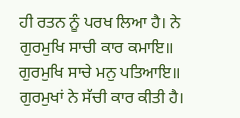ਹੀ ਰਤਨ ਨੂੰ ਪਰਖ ਲਿਆ ਹੈ। ਨੇ ਗੁਰਮੁਖਿ ਸਾਚੀ ਕਾਰ ਕਮਾਇ॥ ਗੁਰਮੁਖਿ ਸਾਚੇ ਮਨੁ ਪਤਿਆਇ॥ ਗੁਰਮੁਖਾਂ ਨੇ ਸੱਚੀ ਕਾਰ ਕੀਤੀ ਹੈ।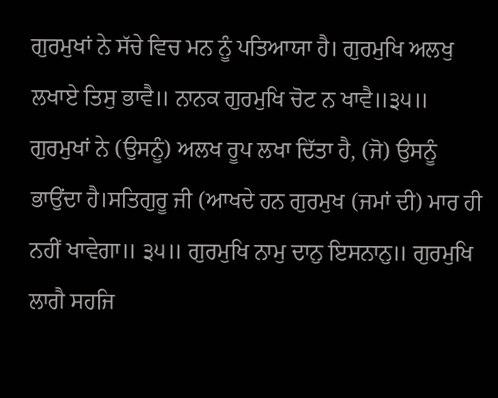ਗੁਰਮੁਖਾਂ ਨੇ ਸੱਚੇ ਵਿਚ ਮਨ ਨੂੰ ਪਤਿਆਯਾ ਹੈ। ਗੁਰਮੁਖਿ ਅਲਖੁ ਲਖਾਏ ਤਿਸੁ ਭਾਵੈ॥ ਨਾਨਕ ਗੁਰਮੁਖਿ ਚੋਟ ਨ ਖਾਵੈ॥੩੫॥ ਗੁਰਮੁਖਾਂ ਨੇ (ਉਸਨੂੰ) ਅਲਖ ਰੂਪ ਲਖਾ ਦਿੱਤਾ ਹੈ, (ਜੋ) ਉਸਨੂੰ ਭਾਉਂਦਾ ਹੈ।ਸਤਿਗੁਰੂ ਜੀ (ਆਖਦੇ ਹਨ ਗੁਰਮੁਖ (ਜਮਾਂ ਦੀ) ਮਾਰ ਹੀ ਨਹੀਂ ਖਾਵੇਗਾ॥ ੩੫॥ ਗੁਰਮੁਖਿ ਨਾਮੁ ਦਾਨੁ ਇਸਨਾਨੁ॥ ਗੁਰਮੁਖਿ ਲਾਗੈ ਸਹਜਿ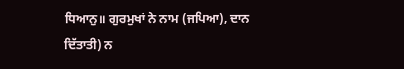ਧਿਆਨੁ॥ ਗੁਰਮੁਖਾਂ ਨੇ ਨਾਮ (ਜਪਿਆ), ਦਾਨ ਦਿੱਤਾਤੀ) ਨ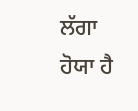ਲੱਗਾ ਹੋਯਾ ਹੈ